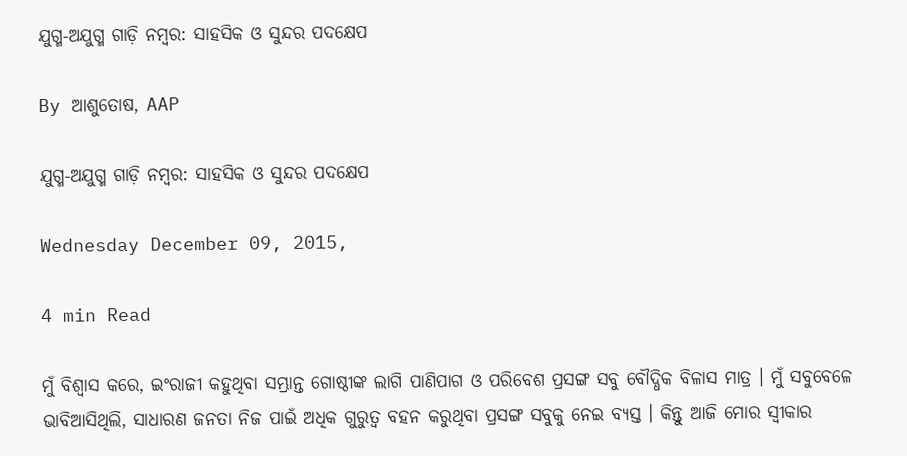ଯୁଗ୍ମ-ଅଯୁଗ୍ମ ଗାଡ଼ି ନମ୍ବର: ସାହସିକ ଓ ସୁନ୍ଦର ପଦକ୍ଷେପ

By ଆଶୁତୋଷ, AAP

ଯୁଗ୍ମ-ଅଯୁଗ୍ମ ଗାଡ଼ି ନମ୍ବର: ସାହସିକ ଓ ସୁନ୍ଦର ପଦକ୍ଷେପ

Wednesday December 09, 2015,

4 min Read

ମୁଁ ବିଶ୍ୱାସ କରେ, ଇଂରାଜୀ କହୁଥିବା ସମ୍ଭ୍ରାନ୍ତ ଗୋଷ୍ଠୀଙ୍କ ଲାଗି ପାଣିପାଗ ଓ ପରିବେଶ ପ୍ରସଙ୍ଗ ସବୁ ବୌଦ୍ଧିକ ବିଳାସ ମାତ୍ର । ମୁଁ ସବୁବେଳେ ଭାବିଆସିଥିଲି, ସାଧାରଣ ଜନତା ନିଜ ପାଇଁ ଅଧିକ ଗୁରୁତ୍ୱ ବହନ କରୁଥିବା ପ୍ରସଙ୍ଗ ସବୁକୁ ନେଇ ବ୍ୟସ୍ତ । କିନ୍ତୁ ଆଜି ମୋର ସ୍ଵୀକାର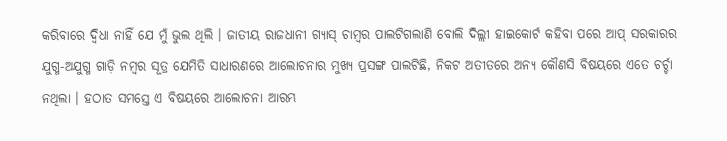କରିବାରେ ଦ୍ୱିଧା ନାହିଁ ଯେ ମୁଁ ଭୁଲ ଥିଲି । ଜାତୀୟ ରାଜଧାନୀ ଗ୍ୟାସ୍ ଚାମ୍ବର ପାଲଟିଗଲାଣି ବୋଲି ଦିଲ୍ଲୀ ହାଇକୋର୍ଟ କହିବା ପରେ ଆପ୍ ସରକାରର ଯୁଗ୍ମ-ଅଯୁଗ୍ମ ଗାଡ଼ି ନମ୍ବର ସୂତ୍ର ଯେମିତି ସାଧାରଣରେ ଆଲୋଚନାର ମୁଖ୍ୟ ପ୍ରସଙ୍ଗ ପାଲଟିଛି, ନିକଟ ଅତୀତରେ ଅନ୍ୟ କୌଣସି ବିଷୟରେ ଏତେ ଚର୍ଚ୍ଚା ନଥିଲା । ହଠାତ ସମସ୍ତେ ଏ ବିଷୟରେ ଆଲୋଚନା ଆରମ୍ଭ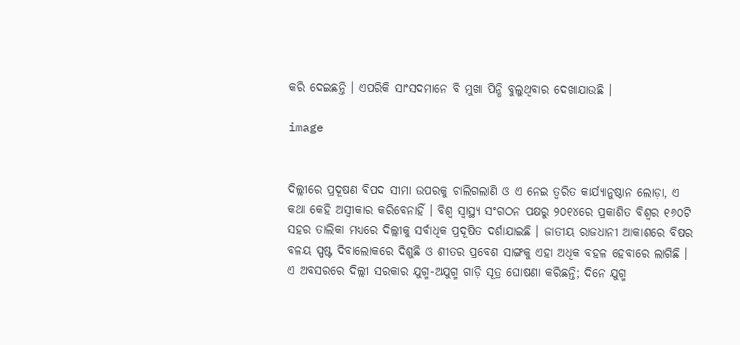କରି ଦେଇଛନ୍ତି । ଏପରିକି ସାଂସଦମାନେ ବି ମୁଖା ପିନ୍ଧି ବୁଲୁଥିବାର ଦେଖାଯାଉଛି ।

image


ଦିଲ୍ଲୀରେ ପ୍ରଦୂଷଣ ବିପଦ ସୀମା ଉପରକୁ ଚାଲିଗଲାଣି ଓ ଏ ନେଇ ତ୍ୱରିତ କାର୍ଯ୍ୟାନୁଷ୍ଠାନ ଲୋଡ଼ା, ଏ କଥା କେହି ଅସ୍ଵୀକାର କରିବେନାହିଁ । ବିଶ୍ୱ ସ୍ଵାସ୍ଥ୍ୟ ସଂଗଠନ ପକ୍ଷରୁ ୨୦୧୪ରେ ପ୍ରକାଶିତ ବିଶ୍ୱର ୧୬୦ଟି ସହର ତାଲିକା ମଧ୍ୟରେ ଦିଲ୍ଲୀକୁ ସର୍ବାଧିକ ପ୍ରଦୂଷିତ ଦର୍ଶାଯାଇଛି । ଜାତୀୟ ରାଜଧାନୀ ଆକାଶରେ ବିଷର ବଳୟ ସ୍ପଷ୍ଟ ଦିବାଲୋକରେ ଦିଶୁଛି ଓ ଶୀତର ପ୍ରବେଶ ସାଙ୍ଗକୁ ଏହା ଅଧିକ ବହଳ ହେବାରେ ଲାଗିଛି । ଏ ଅବସରରେ ଦିଲ୍ଲୀ ସରକାର ଯୁଗ୍ମ-ଅଯୁଗ୍ମ ଗାଡ଼ି ସୂତ୍ର ଘୋଷଣା କରିଛନ୍ତି; ଦିନେ ଯୁଗ୍ମ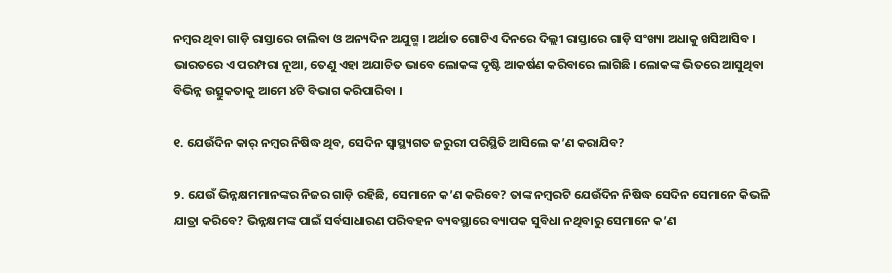ନମ୍ବର ଥିବା ଗାଡ଼ି ରାସ୍ତାରେ ଚାଲିବା ଓ ଅନ୍ୟଦିନ ଅଯୁଗ୍ମ । ଅର୍ଥାତ ଗୋଟିଏ ଦିନରେ ଦିଲ୍ଲୀ ରାସ୍ତାରେ ଗାଡ଼ି ସଂଖ୍ୟା ଅଧାକୁ ଖସିଆସିବ । ଭାରତରେ ଏ ପରମ୍ପରା ନୂଆ, ତେଣୁ ଏହା ଅଯାଚିତ ଭାବେ ଲୋକଙ୍କ ଦୃଷ୍ଟି ଆକର୍ଷଣ କରିବାରେ ଲାଗିଛି । ଲୋକଙ୍କ ଭିତରେ ଆସୁଥିବା ବିଭିନ୍ନ ଉତ୍ସୁକତାକୁ ଆମେ ୪ଟି ବିଭାଗ କରିପାରିବା ।

୧. ଯେଉଁଦିନ କାର୍ ନମ୍ବର ନିଷିଦ୍ଧ ଥିବ, ସେଦିନ ସ୍ଵାସ୍ଥ୍ୟଗତ ଜରୁରୀ ପରିସ୍ଥିତି ଆସିଲେ କ’ଣ କରାଯିବ?

୨. ଯେଉଁ ଭିନ୍ନକ୍ଷମମାନଙ୍କର ନିଜର ଗାଡ଼ି ରହିଛି, ସେମାନେ କ’ଣ କରିବେ? ତାଙ୍କ ନମ୍ବରଟି ଯେଉଁଦିନ ନିଷିଦ୍ଧ ସେଦିନ ସେମାନେ କିଭଳି ଯାତ୍ରା କରିବେ? ଭିନ୍ନକ୍ଷମଙ୍କ ପାଇଁ ସର୍ବସାଧାରଣ ପରିବହନ ବ୍ୟବସ୍ଥାରେ ବ୍ୟାପକ ସୁବିଧା ନଥିବାରୁ ସେମାନେ କ’ଣ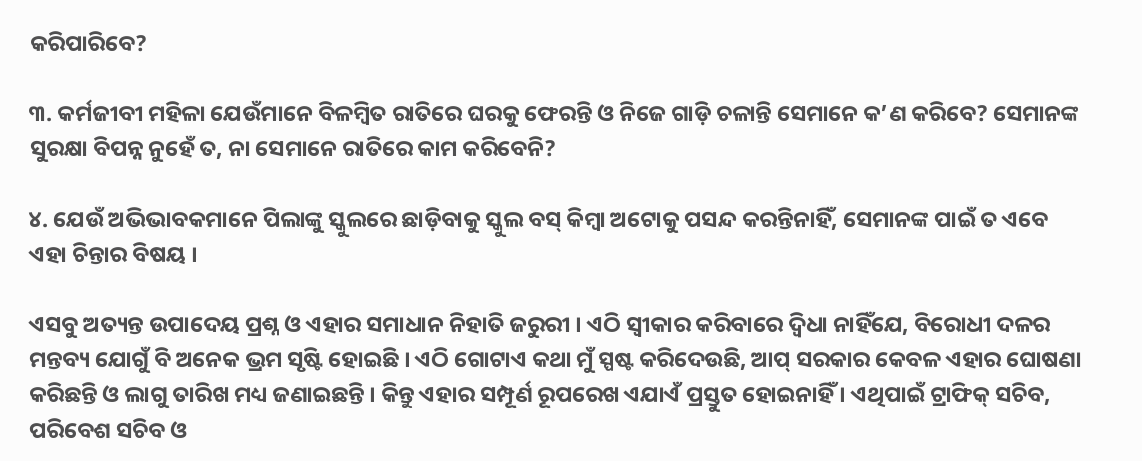କରିପାରିବେ?

୩. କର୍ମଜୀବୀ ମହିଳା ଯେଉଁମାନେ ବିଳମ୍ବିତ ରାତିରେ ଘରକୁ ଫେରନ୍ତି ଓ ନିଜେ ଗାଡ଼ି ଚଳାନ୍ତି ସେମାନେ କ’ଣ କରିବେ? ସେମାନଙ୍କ ସୁରକ୍ଷା ବିପନ୍ନ ନୁହେଁ ତ, ନା ସେମାନେ ରାତିରେ କାମ କରିବେନି?

୪. ଯେଉଁ ଅଭିଭାବକମାନେ ପିଲାଙ୍କୁ ସ୍କୁଲରେ ଛାଡ଼ିବାକୁ ସ୍କୁଲ ବସ୍ କିମ୍ବା ଅଟୋକୁ ପସନ୍ଦ କରନ୍ତିନାହିଁ, ସେମାନଙ୍କ ପାଇଁ ତ ଏବେ ଏହା ଚିନ୍ତାର ବିଷୟ ।

ଏସବୁ ଅତ୍ୟନ୍ତ ଉପାଦେୟ ପ୍ରଶ୍ନ ଓ ଏହାର ସମାଧାନ ନିହାତି ଜରୁରୀ । ଏଠି ସ୍ବୀକାର କରିବାରେ ଦ୍ୱିଧା ନାହିଁଯେ, ବିରୋଧୀ ଦଳର ମନ୍ତବ୍ୟ ଯୋଗୁଁ ବି ଅନେକ ଭ୍ରମ ସୃଷ୍ଟି ହୋଇଛି । ଏଠି ଗୋଟାଏ କଥା ମୁଁ ସ୍ପଷ୍ଟ କରିଦେଉଛି, ଆପ୍ ସରକାର କେବଳ ଏହାର ଘୋଷଣା କରିଛନ୍ତି ଓ ଲାଗୁ ତାରିଖ ମଧ୍ୟ ଜଣାଇଛନ୍ତି । କିନ୍ତୁ ଏହାର ସମ୍ପୂର୍ଣ ରୂପରେଖ ଏଯାଏଁ ପ୍ରସ୍ତୁତ ହୋଇନାହିଁ । ଏଥିପାଇଁ ଟ୍ରାଫିକ୍ ସଚିବ, ପରିବେଶ ସଚିବ ଓ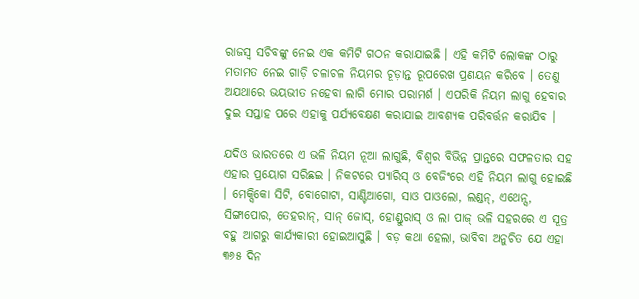ରାଜସ୍ଵ ସଚିବଙ୍କୁ ନେଇ ଏକ କମିଟି ଗଠନ କରାଯାଇଛି । ଏହି କମିଟି ଲୋକଙ୍କ ଠାରୁ ମତାମତ ନେଇ ଗାଡ଼ି ଚଳାଚଳ ନିୟମର ଚୂଡ଼ାନ୍ତ ରୂପରେଖ ପ୍ରଣୟନ କରିବେ । ତେଣୁ ଅଯଥାରେ ଭୟଭୀତ ନହେବା ଲାଗି ମୋର ପରାମର୍ଶ । ଏପରିକି ନିୟମ ଲାଗୁ ହେବାର ଦୁଇ ସପ୍ତାହ ପରେ ଏହାକୁ ପର୍ଯ୍ୟବେକ୍ଷଣ କରାଯାଇ ଆବଶ୍ୟକ ପରିବର୍ତ୍ତନ କରାଯିବ ।

ଯଦିଓ ଭାରତରେ ଏ ଭଳି ନିୟମ ନୂଆ ଲାଗୁଛି, ବିଶ୍ୱର ବିଭିନ୍ନ ପ୍ରାନ୍ତରେ ସଫଳତାର ସହ ଏହାର ପ୍ରୟୋଗ ସରିଛଇ । ନିକଟରେ ପ୍ୟାରିସ୍ ଓ ବେଜିଂରେ ଏହି ନିୟମ ଲାଗୁ ହୋଇଛି । ମେକ୍ସିକୋ ସିଟି, ବୋଗୋଟା, ସାଣ୍ଟିଆଗୋ, ସାଓ ପାଓଲୋ, ଲଣ୍ଡନ୍, ଏଥେନ୍ସ, ସିଙ୍ଗାପୋର, ତେହରାନ୍, ସାନ୍ ଜୋସ୍, ହୋଣ୍ଡୁରାସ୍ ଓ ଲା ପାଜ୍ ଭଳି ସହରରେ ଏ ସୂତ୍ର ବହୁ ଆଗରୁ କାର୍ଯ୍ୟକାରୀ ହୋଇଆସୁଛି । ବଡ଼ କଥା ହେଲା, ଭାବିବା ଅନୁଚିତ ଯେ ଏହା ୩୬୫ ଦିନ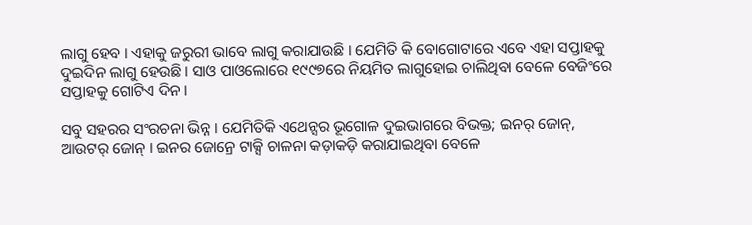ଲାଗୁ ହେବ । ଏହାକୁ ଜରୁରୀ ଭାବେ ଲାଗୁ କରାଯାଉଛି । ଯେମିତି କି ବୋଗୋଟାରେ ଏବେ ଏହା ସପ୍ତାହକୁ ଦୁଇଦିନ ଲାଗୁ ହେଉଛି । ସାଓ ପାଓଲୋରେ ୧୯୯୭ରେ ନିୟମିତ ଲାଗୁହୋଇ ଚାଲିଥିବା ବେଳେ ବେଜିଂରେ ସପ୍ତାହକୁ ଗୋଟିଏ ଦିନ ।

ସବୁ ସହରର ସଂରଚନା ଭିନ୍ନ । ଯେମିତିକି ଏଥେନ୍ସର ଭୂଗୋଳ ଦୁଇଭାଗରେ ବିଭକ୍ତ; ଇନର୍ ଜୋନ୍, ଆଉଟର୍ ଜୋନ୍ । ଇନର ଜୋନ୍ରେ ଟାକ୍ସି ଚାଳନା କଡ଼ାକଡ଼ି କରାଯାଇଥିବା ବେଳେ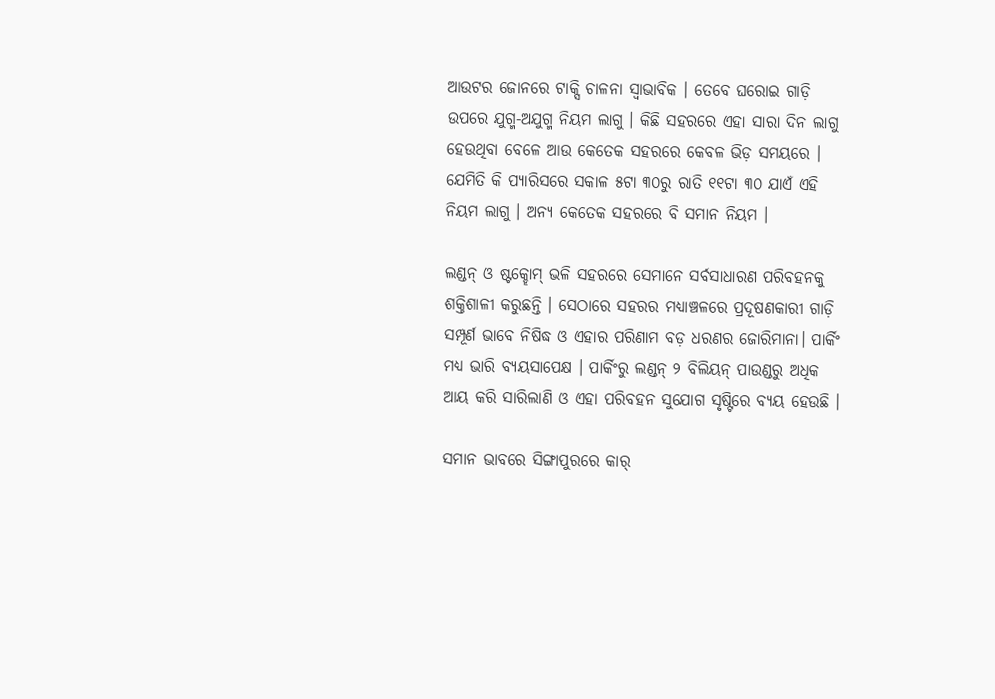ଆଉଟର ଜୋନରେ ଟାକ୍ସି ଚାଳନା ସ୍ଵାଭାବିକ । ତେବେ ଘରୋଇ ଗାଡ଼ି ଉପରେ ଯୁଗ୍ମ-ଅଯୁଗ୍ମ ନିୟମ ଲାଗୁ । କିଛି ସହରରେ ଏହା ସାରା ଦିନ ଲାଗୁ ହେଉଥିବା ବେଳେ ଆଉ କେତେକ ସହରରେ କେବଳ ଭିଡ଼ ସମୟରେ । ଯେମିତି କି ପ୍ୟାରିସରେ ସକାଳ ୫ଟା ୩୦ରୁ ରାତି ୧୧ଟା ୩୦ ଯାଏଁ ଏହି ନିୟମ ଲାଗୁ । ଅନ୍ୟ କେତେକ ସହରରେ ବି ସମାନ ନିୟମ ।

ଲଣ୍ଡନ୍ ଓ ଷ୍ଟକ୍ହୋମ୍ ଭଳି ସହରରେ ସେମାନେ ସର୍ବସାଧାରଣ ପରିବହନକୁ ଶକ୍ତିଶାଳୀ କରୁଛନ୍ତି । ସେଠାରେ ସହରର ମଧ୍ୟାଞ୍ଚଳରେ ପ୍ରଦୂଷଣକାରୀ ଗାଡ଼ି ସମ୍ପୂର୍ଣ ଭାବେ ନିଷିଦ୍ଧ ଓ ଏହାର ପରିଣାମ ବଡ଼ ଧରଣର ଜୋରିମାନା। ପାର୍କିଂ ମଧ୍ୟ ଭାରି ବ୍ୟୟସାପେକ୍ଷ । ପାର୍କିଂରୁ ଲଣ୍ଡନ୍ ୨ ବିଲିୟନ୍ ପାଉଣ୍ଡରୁ ଅଧିକ ଆୟ କରି ସାରିଲାଣି ଓ ଏହା ପରିବହନ ସୁଯୋଗ ସୃଷ୍ଟିରେ ବ୍ୟୟ ହେଉଛି ।

ସମାନ ଭାବରେ ସିଙ୍ଗାପୁରରେ କାର୍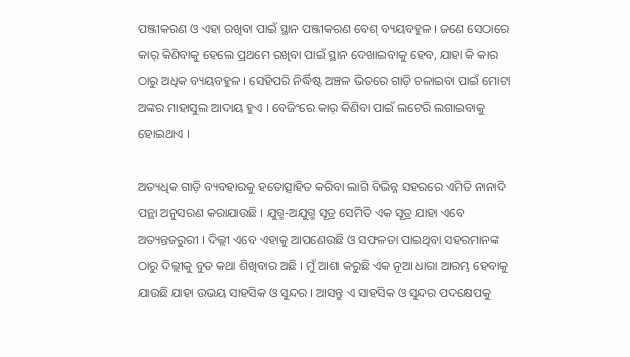ପଞ୍ଜୀକରଣ ଓ ଏହା ରଖିବା ପାଇଁ ସ୍ଥାନ ପଞ୍ଜୀକରଣ ବେଶ୍ ବ୍ୟୟବହୁଳ । ଜଣେ ସେଠାରେ କାର୍ କିଣିବାକୁ ହେଲେ ପ୍ରଥମେ ରଖିବା ପାଇଁ ସ୍ଥାନ ଦେଖାଇବାକୁ ହେବ, ଯାହା କି କାର ଠାରୁ ଅଧିକ ବ୍ୟୟବହୁଳ । ସେହିପରି ନିର୍ଦ୍ଧିଷ୍ଟ ଅଞ୍ଚଳ ଭିତରେ ଗାଡ଼ି ଚଳାଇବା ପାଇଁ ମୋଟା ଅଙ୍କର ମାହାସୁଲ ଆଦାୟ ହୁଏ । ବେଜିଂରେ କାର୍ କିଣିବା ପାଇଁ ଲଟେରି ଲଗାଇବାକୁ ହୋଇଥାଏ ।

ଅତ୍ୟଧିକ ଗାଡ଼ି ବ୍ୟବହାରକୁ ହତୋତ୍ସାହିତ କରିବା ଲାଗି ବିଭିନ୍ନ ସହରରେ ଏମିତି ନାନାଦି ପନ୍ଥା ଅନୁସରଣ କରାଯାଉଛି । ଯୁଗ୍ମ-ଅଯୁଗ୍ମ ସୂତ୍ର ସେମିତି ଏକ ସୂତ୍ର ଯାହା ଏବେ ଅତ୍ୟନ୍ତଜରୁରୀ । ଦିଲ୍ଲୀ ଏବେ ଏହାକୁ ଆପଣେଉଛି ଓ ସଫଳତା ପାଇଥିବା ସହରମାନଙ୍କ ଠାରୁ ଦିଲ୍ଲୀକୁ ବୁତ କଥା ଶିଖିବାର ଅଛି । ମୁଁ ଆଶା କରୁଛି ଏକ ନୂଆ ଧାରା ଆରମ୍ଭ ହେବାକୁ ଯାଉଛି ଯାହା ଉଭୟ ସାହସିକ ଓ ସୁନ୍ଦର । ଆସନ୍ତୁ ଏ ସାହସିକ ଓ ସୁନ୍ଦର ପଦକ୍ଷେପକୁ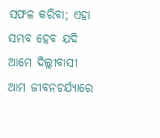ସଫଳ କରିବା; ଏହା ସମ୍ଭବ ହେବ ଯଦି ଆମେ ଦିଲ୍ଲୀବାସୀ ଆମ ଜୀବନଚର୍ଯ୍ୟାରେ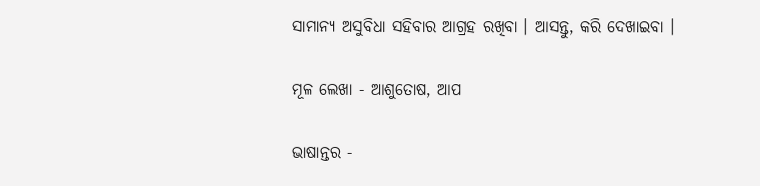ସାମାନ୍ୟ ଅସୁବିଧା ସହିବାର ଆଗ୍ରହ ରଖିବା । ଆସନ୍ତୁ, କରି ଦେଖାଇବା ।

ମୂଳ ଲେଖା - ଆଶୁତୋଷ, ଆପ

ଭାଷାନ୍ତର -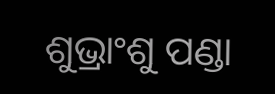ଶୁଭ୍ରାଂଶୁ ପଣ୍ଡା